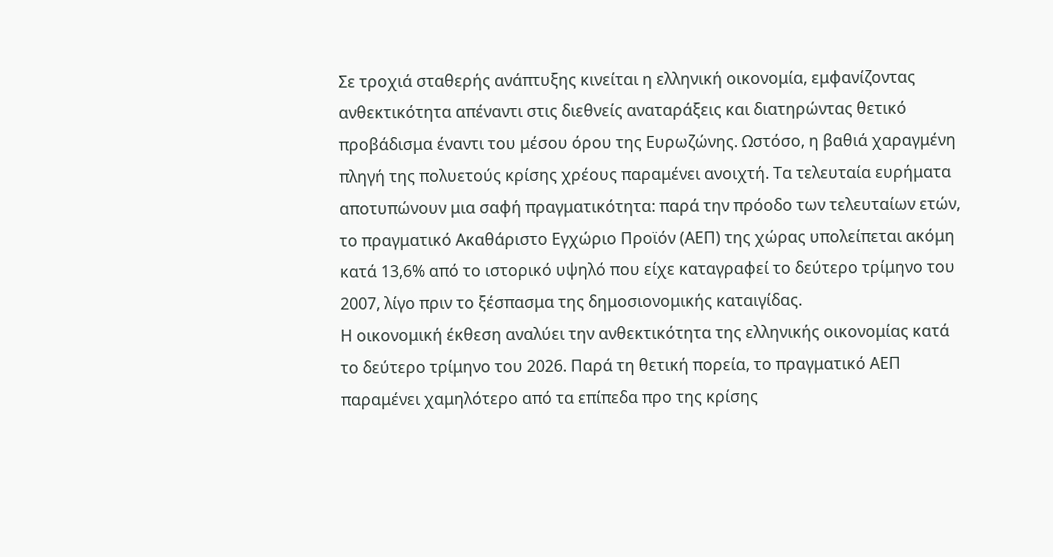Σε τροχιά σταθερής ανάπτυξης κινείται η ελληνική οικονομία, εμφανίζοντας ανθεκτικότητα απέναντι στις διεθνείς αναταράξεις και διατηρώντας θετικό προβάδισμα έναντι του μέσου όρου της Ευρωζώνης. Ωστόσο, η βαθιά χαραγμένη πληγή της πολυετούς κρίσης χρέους παραμένει ανοιχτή. Τα τελευταία ευρήματα αποτυπώνουν μια σαφή πραγματικότητα: παρά την πρόοδο των τελευταίων ετών, το πραγματικό Ακαθάριστο Εγχώριο Προϊόν (ΑΕΠ) της χώρας υπολείπεται ακόμη κατά 13,6% από το ιστορικό υψηλό που είχε καταγραφεί το δεύτερο τρίμηνο του 2007, λίγο πριν το ξέσπασμα της δημοσιονομικής καταιγίδας.
Η οικονομική έκθεση αναλύει την ανθεκτικότητα της ελληνικής οικονομίας κατά το δεύτερο τρίμηνο του 2026. Παρά τη θετική πορεία, το πραγματικό ΑΕΠ παραμένει χαμηλότερο από τα επίπεδα προ της κρίσης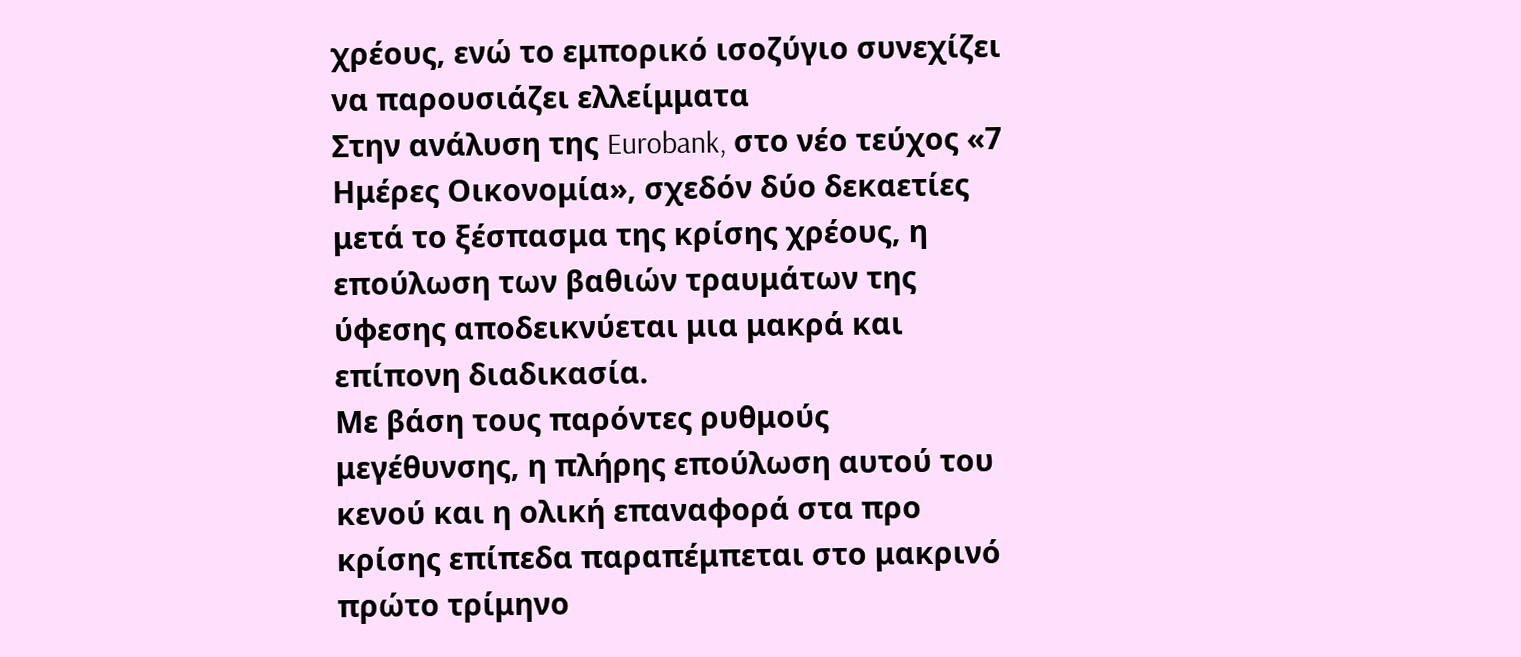χρέους, ενώ το εμπορικό ισοζύγιο συνεχίζει να παρουσιάζει ελλείμματα
Στην ανάλυση της Eurobank, στο νέο τεύχος «7 Ημέρες Οικονομία», σχεδόν δύο δεκαετίες μετά το ξέσπασμα της κρίσης χρέους, η επούλωση των βαθιών τραυμάτων της ύφεσης αποδεικνύεται μια μακρά και επίπονη διαδικασία.
Με βάση τους παρόντες ρυθμούς μεγέθυνσης, η πλήρης επούλωση αυτού του κενού και η ολική επαναφορά στα προ κρίσης επίπεδα παραπέμπεται στο μακρινό πρώτο τρίμηνο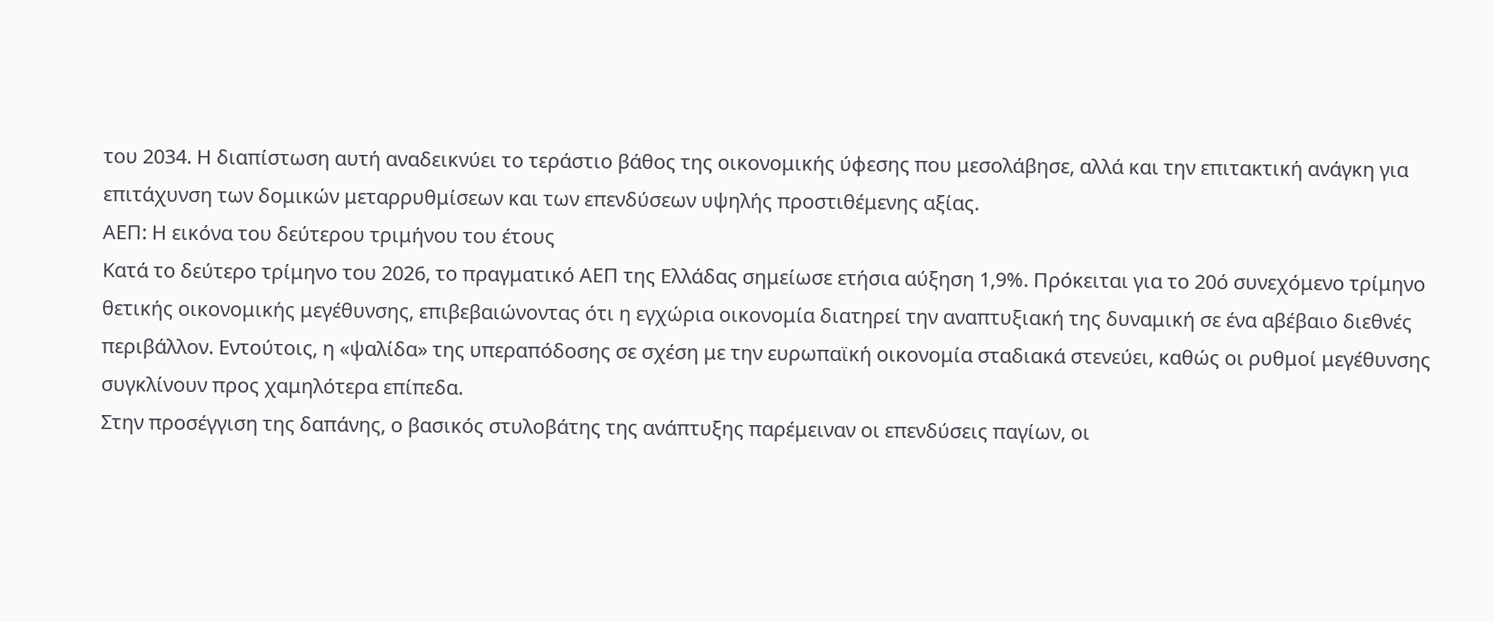του 2034. Η διαπίστωση αυτή αναδεικνύει το τεράστιο βάθος της οικονομικής ύφεσης που μεσολάβησε, αλλά και την επιτακτική ανάγκη για επιτάχυνση των δομικών μεταρρυθμίσεων και των επενδύσεων υψηλής προστιθέμενης αξίας.
ΑΕΠ: Η εικόνα του δεύτερου τριμήνου του έτους
Κατά το δεύτερο τρίμηνο του 2026, το πραγματικό ΑΕΠ της Ελλάδας σημείωσε ετήσια αύξηση 1,9%. Πρόκειται για το 20ό συνεχόμενο τρίμηνο θετικής οικονομικής μεγέθυνσης, επιβεβαιώνοντας ότι η εγχώρια οικονομία διατηρεί την αναπτυξιακή της δυναμική σε ένα αβέβαιο διεθνές περιβάλλον. Εντούτοις, η «ψαλίδα» της υπεραπόδοσης σε σχέση με την ευρωπαϊκή οικονομία σταδιακά στενεύει, καθώς οι ρυθμοί μεγέθυνσης συγκλίνουν προς χαμηλότερα επίπεδα.
Στην προσέγγιση της δαπάνης, ο βασικός στυλοβάτης της ανάπτυξης παρέμειναν οι επενδύσεις παγίων, οι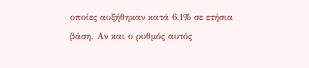οποίες αυξήθηκαν κατά 6,1% σε ετήσια βάση. Αν και ο ρυθμός αυτός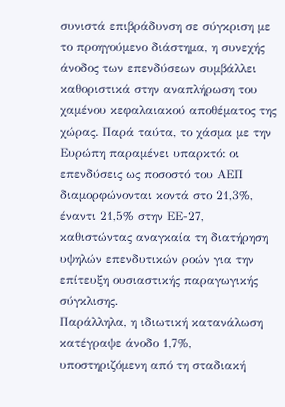συνιστά επιβράδυνση σε σύγκριση με το προηγούμενο διάστημα, η συνεχής άνοδος των επενδύσεων συμβάλλει καθοριστικά στην αναπλήρωση του χαμένου κεφαλαιακού αποθέματος της χώρας. Παρά ταύτα, το χάσμα με την Ευρώπη παραμένει υπαρκτό: οι επενδύσεις ως ποσοστό του ΑΕΠ διαμορφώνονται κοντά στο 21,3%, έναντι 21,5% στην ΕΕ-27, καθιστώντας αναγκαία τη διατήρηση υψηλών επενδυτικών ροών για την επίτευξη ουσιαστικής παραγωγικής σύγκλισης.
Παράλληλα, η ιδιωτική κατανάλωση κατέγραψε άνοδο 1,7%, υποστηριζόμενη από τη σταδιακή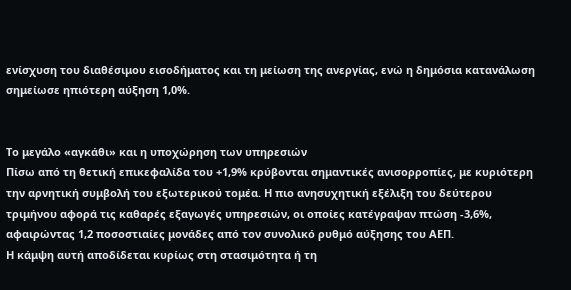ενίσχυση του διαθέσιμου εισοδήματος και τη μείωση της ανεργίας, ενώ η δημόσια κατανάλωση σημείωσε ηπιότερη αύξηση 1,0%.


Το μεγάλο «αγκάθι» και η υποχώρηση των υπηρεσιών
Πίσω από τη θετική επικεφαλίδα του +1,9% κρύβονται σημαντικές ανισορροπίες, με κυριότερη την αρνητική συμβολή του εξωτερικού τομέα. Η πιο ανησυχητική εξέλιξη του δεύτερου τριμήνου αφορά τις καθαρές εξαγωγές υπηρεσιών, οι οποίες κατέγραψαν πτώση -3,6%, αφαιρώντας 1,2 ποσοστιαίες μονάδες από τον συνολικό ρυθμό αύξησης του ΑΕΠ.
Η κάμψη αυτή αποδίδεται κυρίως στη στασιμότητα ή τη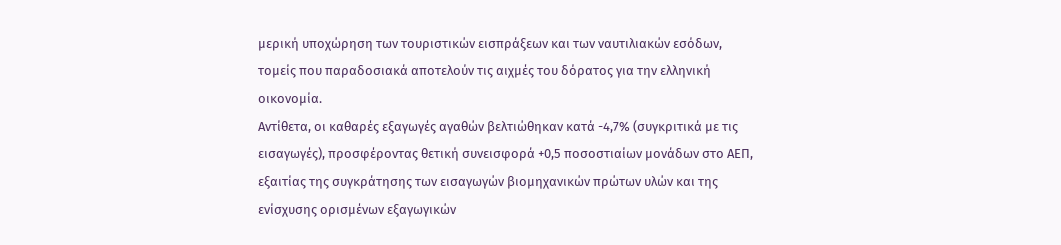μερική υποχώρηση των τουριστικών εισπράξεων και των ναυτιλιακών εσόδων, τομείς που παραδοσιακά αποτελούν τις αιχμές του δόρατος για την ελληνική οικονομία.
Αντίθετα, οι καθαρές εξαγωγές αγαθών βελτιώθηκαν κατά -4,7% (συγκριτικά με τις εισαγωγές), προσφέροντας θετική συνεισφορά +0,5 ποσοστιαίων μονάδων στο ΑΕΠ, εξαιτίας της συγκράτησης των εισαγωγών βιομηχανικών πρώτων υλών και της ενίσχυσης ορισμένων εξαγωγικών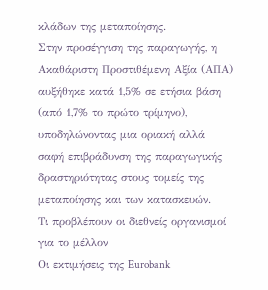κλάδων της μεταποίησης.
Στην προσέγγιση της παραγωγής, η Ακαθάριστη Προστιθέμενη Αξία (ΑΠΑ) αυξήθηκε κατά 1,5% σε ετήσια βάση (από 1,7% το πρώτο τρίμηνο), υποδηλώνοντας μια οριακή αλλά σαφή επιβράδυνση της παραγωγικής δραστηριότητας στους τομείς της μεταποίησης και των κατασκευών.
Τι προβλέπουν οι διεθνείς οργανισμοί για το μέλλον
Οι εκτιμήσεις της Eurobank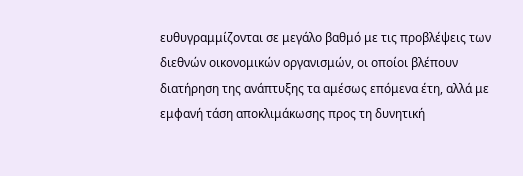ευθυγραμμίζονται σε μεγάλο βαθμό με τις προβλέψεις των διεθνών οικονομικών οργανισμών, οι οποίοι βλέπουν διατήρηση της ανάπτυξης τα αμέσως επόμενα έτη, αλλά με εμφανή τάση αποκλιμάκωσης προς τη δυνητική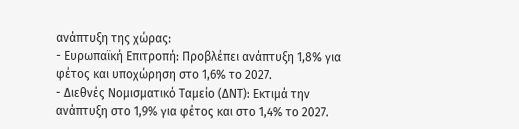ανάπτυξη της χώρας:
- Ευρωπαϊκή Επιτροπή: Προβλέπει ανάπτυξη 1,8% για φέτος και υποχώρηση στο 1,6% το 2027.
- Διεθνές Νομισματικό Ταμείο (ΔΝΤ): Εκτιμά την ανάπτυξη στο 1,9% για φέτος και στο 1,4% το 2027.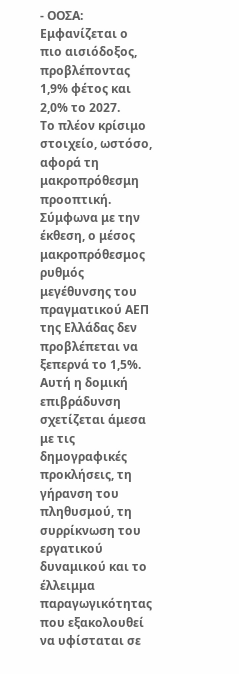- ΟΟΣΑ: Εμφανίζεται ο πιο αισιόδοξος, προβλέποντας 1,9% φέτος και 2,0% το 2027.
Το πλέον κρίσιμο στοιχείο, ωστόσο, αφορά τη μακροπρόθεσμη προοπτική. Σύμφωνα με την έκθεση, ο μέσος μακροπρόθεσμος ρυθμός μεγέθυνσης του πραγματικού ΑΕΠ της Ελλάδας δεν προβλέπεται να ξεπερνά το 1,5%. Αυτή η δομική επιβράδυνση σχετίζεται άμεσα με τις δημογραφικές προκλήσεις, τη γήρανση του πληθυσμού, τη συρρίκνωση του εργατικού δυναμικού και το έλλειμμα παραγωγικότητας που εξακολουθεί να υφίσταται σε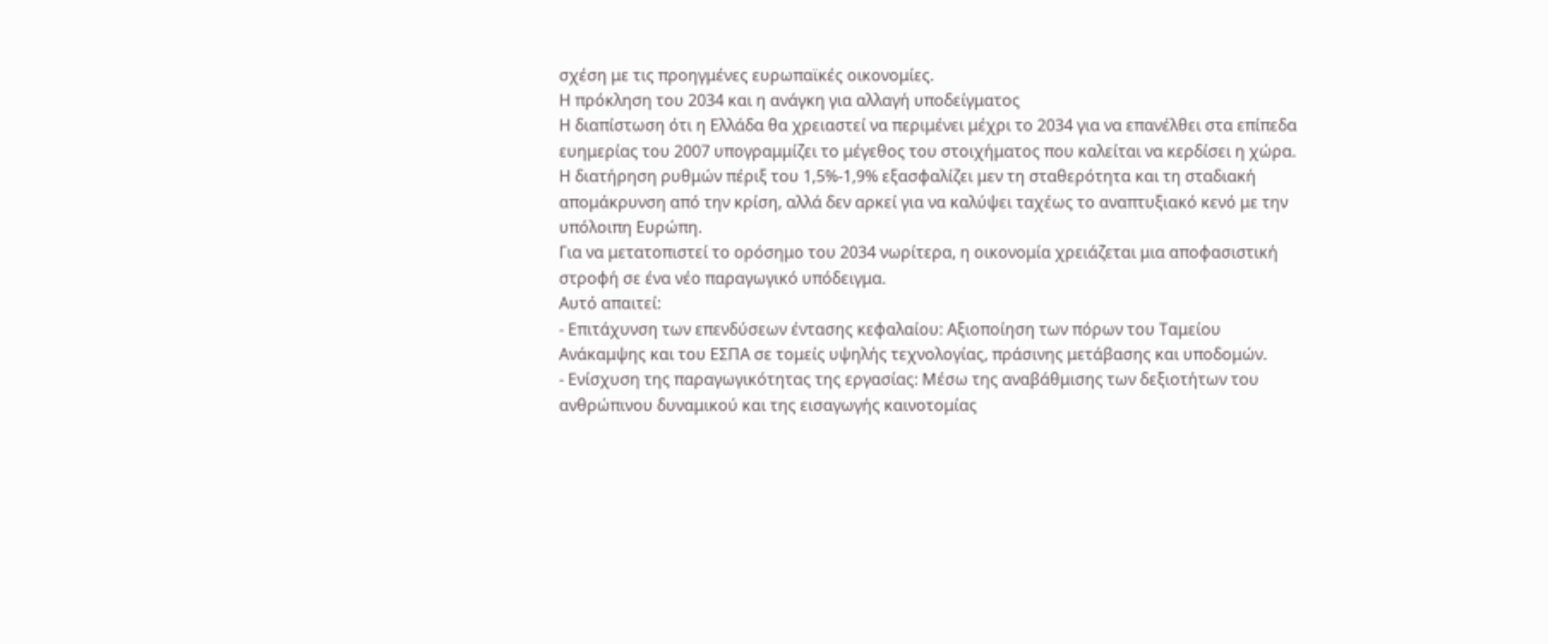σχέση με τις προηγμένες ευρωπαϊκές οικονομίες.
Η πρόκληση του 2034 και η ανάγκη για αλλαγή υποδείγματος
Η διαπίστωση ότι η Ελλάδα θα χρειαστεί να περιμένει μέχρι το 2034 για να επανέλθει στα επίπεδα ευημερίας του 2007 υπογραμμίζει το μέγεθος του στοιχήματος που καλείται να κερδίσει η χώρα. Η διατήρηση ρυθμών πέριξ του 1,5%-1,9% εξασφαλίζει μεν τη σταθερότητα και τη σταδιακή απομάκρυνση από την κρίση, αλλά δεν αρκεί για να καλύψει ταχέως το αναπτυξιακό κενό με την υπόλοιπη Ευρώπη.
Για να μετατοπιστεί το ορόσημο του 2034 νωρίτερα, η οικονομία χρειάζεται μια αποφασιστική στροφή σε ένα νέο παραγωγικό υπόδειγμα.
Αυτό απαιτεί:
- Επιτάχυνση των επενδύσεων έντασης κεφαλαίου: Αξιοποίηση των πόρων του Ταμείου Ανάκαμψης και του ΕΣΠΑ σε τομείς υψηλής τεχνολογίας, πράσινης μετάβασης και υποδομών.
- Ενίσχυση της παραγωγικότητας της εργασίας: Μέσω της αναβάθμισης των δεξιοτήτων του ανθρώπινου δυναμικού και της εισαγωγής καινοτομίας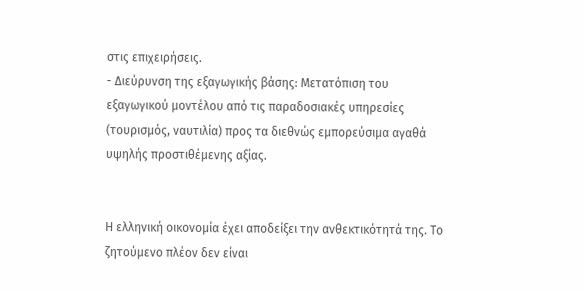στις επιχειρήσεις.
- Διεύρυνση της εξαγωγικής βάσης: Μετατόπιση του εξαγωγικού μοντέλου από τις παραδοσιακές υπηρεσίες (τουρισμός, ναυτιλία) προς τα διεθνώς εμπορεύσιμα αγαθά υψηλής προστιθέμενης αξίας.


Η ελληνική οικονομία έχει αποδείξει την ανθεκτικότητά της. Το ζητούμενο πλέον δεν είναι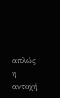απλώς η αντοχή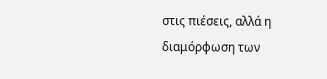στις πιέσεις, αλλά η διαμόρφωση των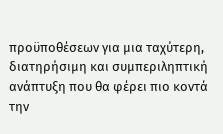προϋποθέσεων για μια ταχύτερη, διατηρήσιμη και συμπεριληπτική ανάπτυξη που θα φέρει πιο κοντά την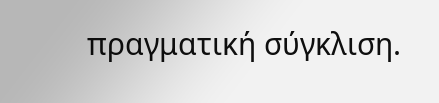πραγματική σύγκλιση.